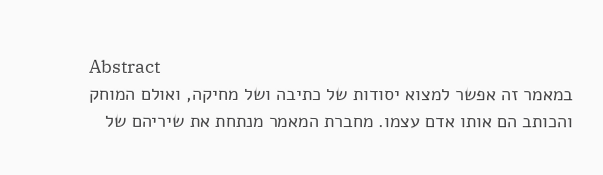Abstract
במאמר זה אפשר למצוא יסודות של כתיבה ושל מחיקה, ואולם המוחק והכותב הם אותו אדם עצמו. מחברת המאמר מנתחת את שיריהם של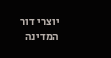יוצרי דור המדינה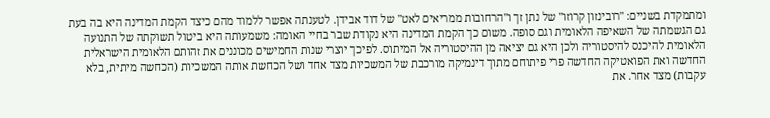ומתמקדת בשניים: "רובינזון קרוזו" של נתן זך ו"הרחובות ממריאים לאט" של דוד אבידן. לטענתה אפשר ללמוד מהם כיצד הקמת המדינה היא בה בעת גם הגשמתה של השאיפה הלאומית וגם סופה. משום כך הקמת המדינה היא נקודת שבר בחיי האומה: משמעותה היא ביטול תשוקתה של התנועה הלאומית להיכנס להיסטוריה ולכן היא גם יציאה מן ההיסטוריה אל המיתוס. לפיכך יוצרי שנות החמישים מכוננים את זהותם הלאומית הישראלית החדשה ואת הפואטיקה החדשה פרי פיתוחם מתוך דינמיקה מורכבת של המשכיות מצד אחד ושל הכחשת אותה המשכיות (הכחשה מיתית, בלא עקבות) מצד אחר. את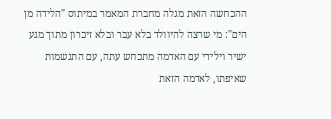ההכחשה הזאת מגלה מחברת המאמר במיתוס "הלידה מן הים": מי שרצה להיוולד בלא עבר ובלא זיכרון מתוך מגע ישיר וילידי עם האדמה מתכחש עתה, עם התגשמות שאיפתו, לאדמה הזאת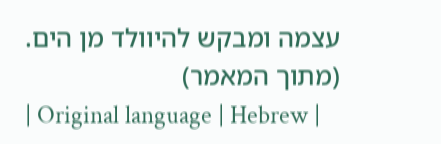עצמה ומבקש להיוולד מן הים. (מתוך המאמר)
| Original language | Hebrew |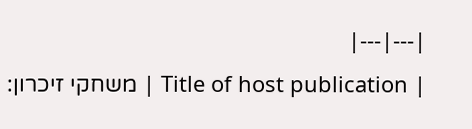|---|---|
| Title of host publication | משחקי זיכרון: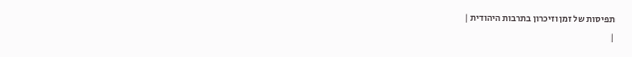תפיסות של זמן וזיכרון בתרבות היהודית |
|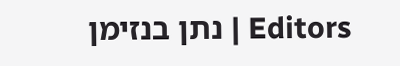Editors | נתן בנזימן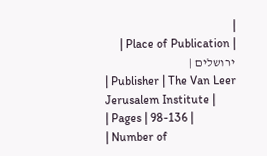|
| Place of Publication | ירושלים |
| Publisher | The Van Leer Jerusalem Institute |
| Pages | 98-136 |
| Number of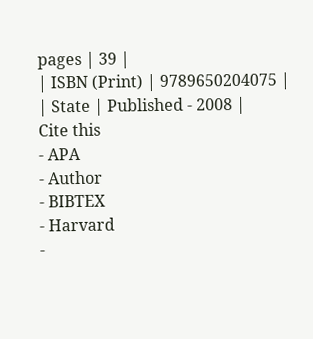pages | 39 |
| ISBN (Print) | 9789650204075 |
| State | Published - 2008 |
Cite this
- APA
- Author
- BIBTEX
- Harvard
-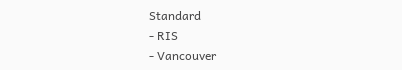Standard
- RIS
- Vancouver